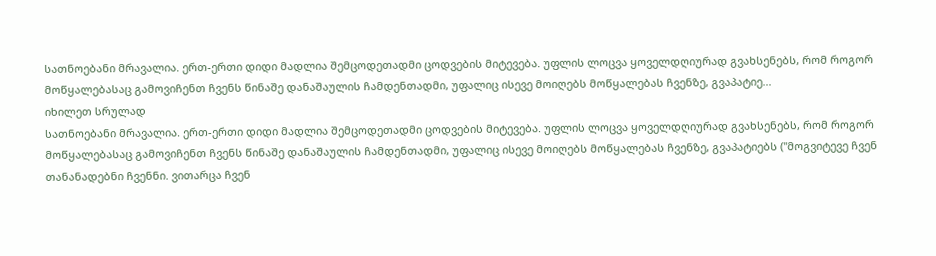სათნოებანი მრავალია. ერთ-ერთი დიდი მადლია შემცოდეთადმი ცოდვების მიტევება. უფლის ლოცვა ყოველდღიურად გვახსენებს, რომ როგორ მოწყალებასაც გამოვიჩენთ ჩვენს წინაშე დანაშაულის ჩამდენთადმი, უფალიც ისევე მოიღებს მოწყალებას ჩვენზე, გვაპატიე...
იხილეთ სრულად
სათნოებანი მრავალია. ერთ-ერთი დიდი მადლია შემცოდეთადმი ცოდვების მიტევება. უფლის ლოცვა ყოველდღიურად გვახსენებს, რომ როგორ მოწყალებასაც გამოვიჩენთ ჩვენს წინაშე დანაშაულის ჩამდენთადმი, უფალიც ისევე მოიღებს მოწყალებას ჩვენზე, გვაპატიებს ("მოგვიტევე ჩვენ თანანადებნი ჩვენნი. ვითარცა ჩვენ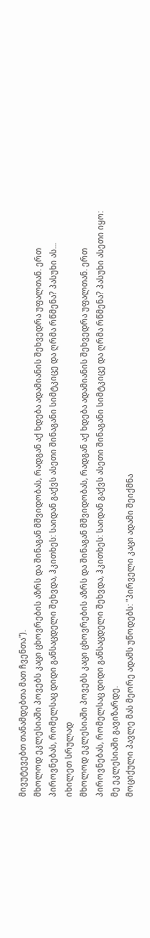მივუტევებთ თანამდებთა მათ ჩვენთა").
მხოლოდ ეკლესიაში პოვებს კაცი ცხოვრების აზრს და შინაგან მშვიდობას, რადგან აქ ხდება ადამიანის შეხვედრა უფალთან. ერთ პიროვნებას, რომელსაც დიდი განსაცდელი შეხვდა, ჰკითხეს: საიდან გაქვს ასეთი შინაგანი სიმტკიცე და ღრმა რწმენა? პასუხი ას...
იხილეთ სრულად
მხოლოდ ეკლესიაში პოვებს კაცი ცხოვრების აზრს და შინაგან მშვიდობას, რადგან აქ ხდება ადამიანის შეხვედრა უფალთან. ერთ პიროვნებას, რომელსაც დიდი განსაცდელი შეხვდა, ჰკითხეს: საიდან გაქვს ასეთი შინაგანი სიმტკიცე და ღრმა რწმენა? პასუხი ასეთი იყო: მე ეკლესიაში გავიზარდე.
მოციქული პავლე მას მეორე ადამს უწოდებს: "პირველი კაცი ადამი შეიქმნა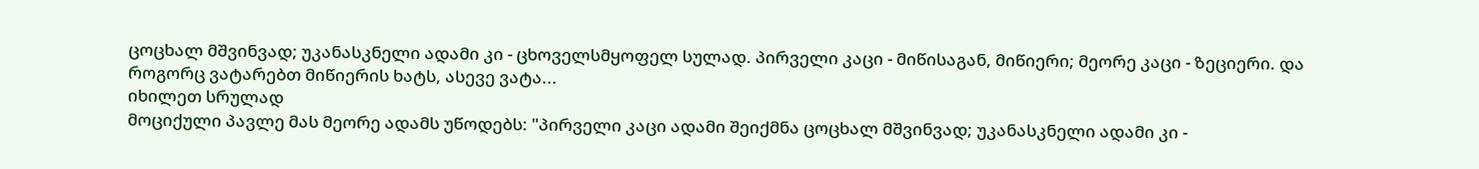ცოცხალ მშვინვად; უკანასკნელი ადამი კი - ცხოველსმყოფელ სულად. პირველი კაცი - მიწისაგან, მიწიერი; მეორე კაცი - ზეციერი. და როგორც ვატარებთ მიწიერის ხატს, ასევე ვატა...
იხილეთ სრულად
მოციქული პავლე მას მეორე ადამს უწოდებს: "პირველი კაცი ადამი შეიქმნა ცოცხალ მშვინვად; უკანასკნელი ადამი კი -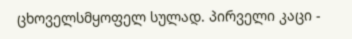ცხოველსმყოფელ სულად. პირველი კაცი -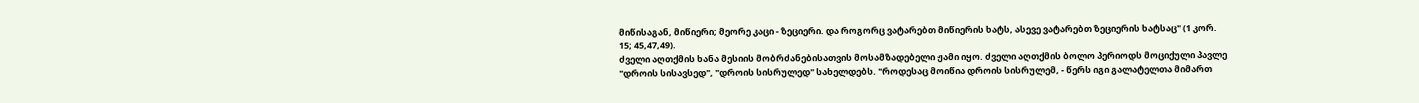მიწისაგან, მიწიერი; მეორე კაცი - ზეციერი. და როგორც ვატარებთ მიწიერის ხატს, ასევე ვატარებთ ზეციერის ხატსაც" (1 კორ. 15; 45,47,49).
ძველი აღთქმის ხანა მესიის მობრძანებისათვის მოსამზადებელი ჟამი იყო. ძველი აღთქმის ბოლო პერიოდს მოციქული პავლე "დროის სისავსედ", "დროის სისრულედ" სახელდებს. "როდესაც მოიწია დროის სისრულემ, - წერს იგი გალატელთა მიმართ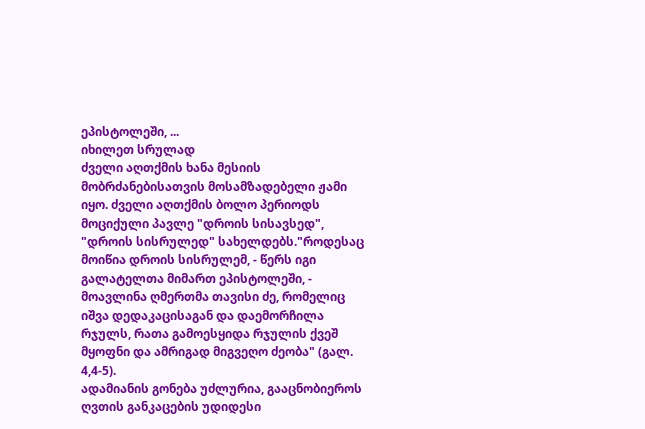ეპისტოლეში, ...
იხილეთ სრულად
ძველი აღთქმის ხანა მესიის მობრძანებისათვის მოსამზადებელი ჟამი იყო. ძველი აღთქმის ბოლო პერიოდს მოციქული პავლე "დროის სისავსედ", "დროის სისრულედ" სახელდებს."როდესაც მოიწია დროის სისრულემ, - წერს იგი გალატელთა მიმართ ეპისტოლეში, - მოავლინა ღმერთმა თავისი ძე, რომელიც იშვა დედაკაცისაგან და დაემორჩილა რჯულს, რათა გამოესყიდა რჯულის ქვეშ მყოფნი და ამრიგად მიგვეღო ძეობა" (გალ. 4,4-5).
ადამიანის გონება უძლურია, გააცნობიეროს ღვთის განკაცების უდიდესი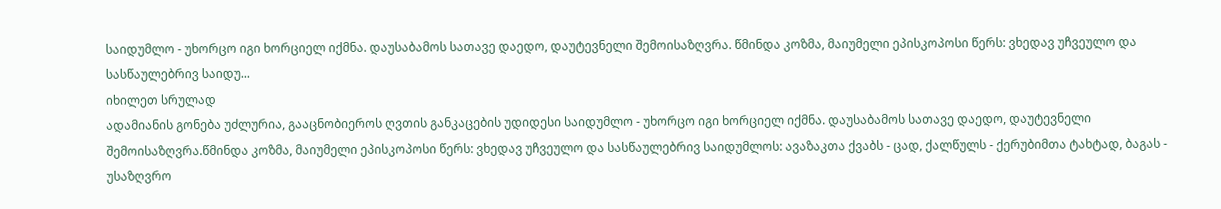საიდუმლო - უხორცო იგი ხორციელ იქმნა. დაუსაბამოს სათავე დაედო, დაუტევნელი შემოისაზღვრა. წმინდა კოზმა, მაიუმელი ეპისკოპოსი წერს: ვხედავ უჩვეულო და სასწაულებრივ საიდუ...
იხილეთ სრულად
ადამიანის გონება უძლურია, გააცნობიეროს ღვთის განკაცების უდიდესი საიდუმლო - უხორცო იგი ხორციელ იქმნა. დაუსაბამოს სათავე დაედო, დაუტევნელი შემოისაზღვრა.წმინდა კოზმა, მაიუმელი ეპისკოპოსი წერს: ვხედავ უჩვეულო და სასწაულებრივ საიდუმლოს: ავაზაკთა ქვაბს - ცად, ქალწულს - ქერუბიმთა ტახტად, ბაგას - უსაზღვრო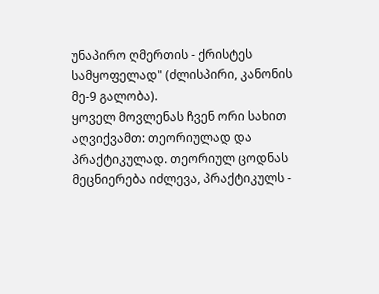უნაპირო ღმერთის - ქრისტეს სამყოფელად" (ძლისპირი, კანონის მე-9 გალობა).
ყოველ მოვლენას ჩვენ ორი სახით აღვიქვამთ: თეორიულად და პრაქტიკულად. თეორიულ ცოდნას მეცნიერება იძლევა, პრაქტიკულს -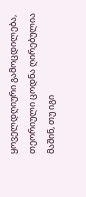ყოველდღიური გამოცდილება, თეორიული ცოდნა ღირებულია მაშინ, თუ იგი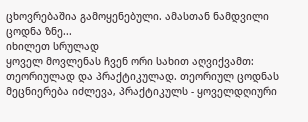ცხოვრებაშია გამოყენებული. ამასთან ნამდვილი ცოდნა ზნე...
იხილეთ სრულად
ყოველ მოვლენას ჩვენ ორი სახით აღვიქვამთ: თეორიულად და პრაქტიკულად. თეორიულ ცოდნას მეცნიერება იძლევა, პრაქტიკულს - ყოველდღიური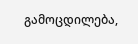გამოცდილება,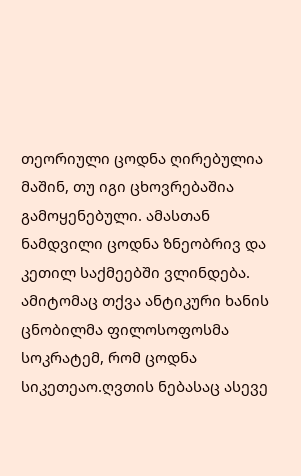თეორიული ცოდნა ღირებულია მაშინ, თუ იგი ცხოვრებაშია გამოყენებული. ამასთან ნამდვილი ცოდნა ზნეობრივ და კეთილ საქმეებში ვლინდება. ამიტომაც თქვა ანტიკური ხანის ცნობილმა ფილოსოფოსმა სოკრატემ, რომ ცოდნა სიკეთეაო.ღვთის ნებასაც ასევე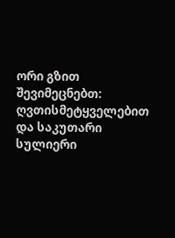ორი გზით შევიმეცნებთ: ღვთისმეტყველებით და საკუთარი სულიერი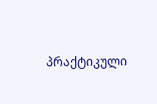პრაქტიკული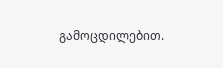გამოცდილებით.